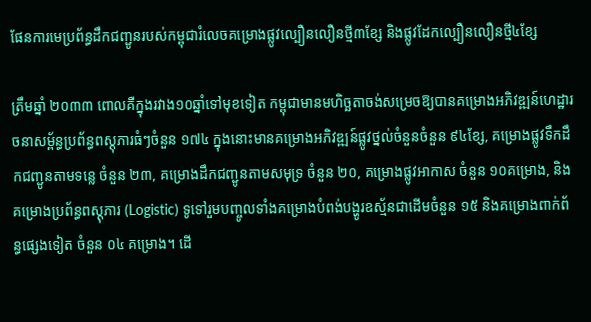ផែនការមេប្រព័ន្ធដឹកជញ្ជូនរបស់កម្ពុជារំលេចគម្រោងផ្លូវល្បឿនលឿនថ្មី៣ខ្សែ និងផ្លូវដែកល្បឿនលឿនថ្មី៤ខ្សែ

ត្រឹមឆ្នាំ ២០៣៣ ពោលគឺក្នុងរវាង១០ឆ្នាំទៅមុខទៀត កម្ពុជាមានមហិច្ឆតាចង់សម្រេចឱ្យបានគម្រោងអភិវឌ្ឍន៍ហេដ្ឋារចនាសម្ព័ន្ធប្រព័ន្ធពស្តុភារធំៗចំនួន ១៧៤ ក្នុងនោះមានគម្រោងអភិវឌ្ឍន៍ផ្លូវថ្នល់ចំនួនចំនួន ៩៤ខ្សែ, គម្រោងផ្លូវទឹកដឹកជញ្ជូនតាមទន្លេ ចំនួន ២៣, គម្រោងដឹកជញ្ជូនតាមសមុទ្រ ចំនួន ២០, គម្រោងផ្លូវអាកាស ចំនួន ១០គម្រោង, និងគម្រោងប្រព័ន្ធពស្តុភារ (Logistic) ទូទៅរួមបញ្ចូលទាំងគម្រោងបំពង់បង្ហូរឧស្ម័នជាដើមចំនួន ១៥ និងគម្រោងពាក់ព័ន្ធផ្សេងទៀត ចំនួន ០៤ គម្រោង។ ដើ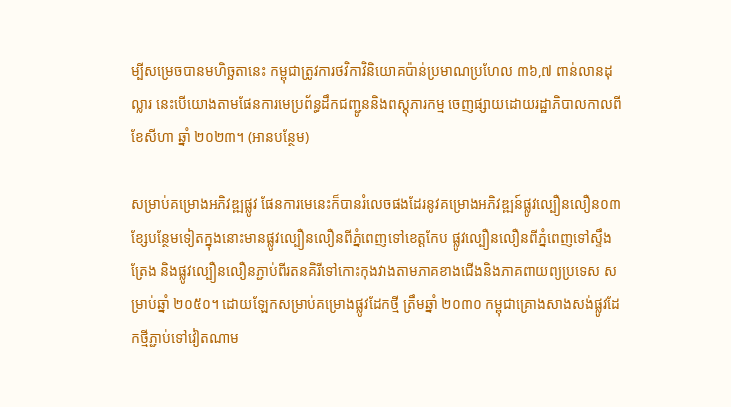ម្បីសម្រេចបានមហិច្ឆតានេះ កម្ពុជាត្រូវការថវិកាវិនិយោគប៉ាន់ប្រមាណប្រហែល ៣៦,៧ ពាន់លានដុល្លារ នេះបើយោងតាមផែនការមេប្រព័ន្ធដឹកជញ្ជូននិងពស្តុភារកម្ម ចេញផ្សាយដោយរដ្ឋាភិបាលកាលពីខែសីហា ឆ្នាំ ២០២៣។ (អានបន្ថែម)

សម្រាប់គម្រោងអភិវឌ្ឍផ្លូវ ផែនការមេនេះក៏បានរំលេចផងដែរនូវគម្រោងអភិវឌ្ឍន៍ផ្លូវល្បឿនលឿន០៣ខ្សែបន្ថែមទៀតក្នុងនោះមានផ្លូវល្បឿនលឿនពីភ្នំពេញទៅខេត្តកែប ផ្លូវល្បឿនលឿនពីភ្នំពេញទៅស្ទឹងត្រែង និងផ្លូវល្បឿនលឿនភ្ជាប់ពីរតនគិរីទៅកោះកុងវាងតាមភាគខាងជើងនិងភាគពាយព្យប្រទេស សម្រាប់ឆ្នាំ ២០៥០។ ដោយឡែកសម្រាប់គម្រោងផ្លូវដែកថ្មី ត្រឹមឆ្នាំ ២០៣០ កម្ពុជាគ្រោងសាងសង់ផ្លូវដែកថ្មីភ្ជាប់ទៅវៀតណាម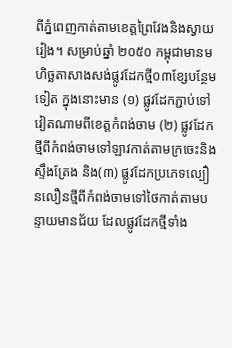ពីភ្នំពេញកាត់តាមខេត្តព្រៃវែងនិងស្វាយរៀង។ សម្រាប់ឆ្នាំ ២០៥០ កម្ពុជាមានមហិច្ឆតាសាងសង់ផ្លូវដែកថ្មី០៣ខ្សែបន្ថែមទៀត ក្នុងនោះមាន (១) ផ្លូវដែកភ្ជាប់ទៅវៀតណាមពីខេត្តកំពង់ចាម (២) ផ្លូវដែកថ្មីពីកំពង់ចាមទៅឡាវកាត់តាមក្រចេះនិងស្ទឹងត្រែង និង(៣) ផ្លូវដែកប្រភេទល្បឿនលឿនថ្មីពីកំពង់ចាមទៅថៃកាត់តាមបន្ទាយមានជ័យ ដែលផ្លូវដែកថ្មីទាំង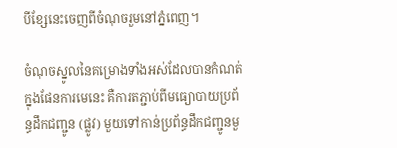បីខ្សែនេះចេញពីចំណុចរួមនៅភ្នំពេញ។

ចំណុចស្នូលនៃគម្រោងទាំងអស់ដែលបានកំណត់ក្នុងផែនការមេនេះ គឺការតភ្ជាប់ពីមធ្យោបាយប្រព័ន្ធដឹកជញ្ជូន (ផ្លូវ) មួយទៅកាន់ប្រព័ន្ធដឹកជញ្ជូនមួ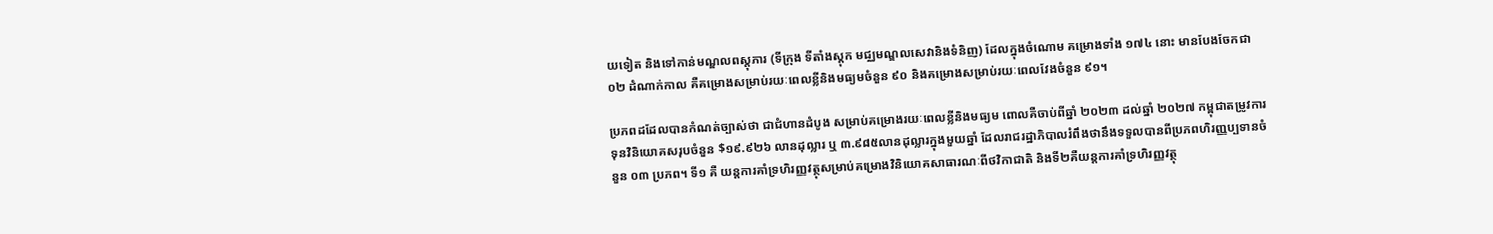យទៀត និងទៅកាន់មណ្ឌលពស្តុភារ (ទីក្រុង ទីតាំងស្តុក មជ្ឈមណ្ឌលសេវានិងទំនិញ) ដែលក្នុងចំណោម គម្រោងទាំង ១៧៤ នោះ មានបែងចែកជា ០២ ដំណាក់កាល គឺគម្រោងសម្រាប់រយៈពេលខ្លីនិងមធ្យមចំនួន ៩០ និងគម្រោងសម្រាប់រយៈពេលវែងចំនួន ៩១។

ប្រភពដដែលបានកំណត់ច្បាស់ថា ជាជំហានដំបូង សម្រាប់គម្រោងរយៈពេលខ្លីនិងមធ្យម ពោលគឺចាប់ពីឆ្នាំ ២០២៣ ដល់ឆ្នាំ ២០២៧ កម្ពុជាតម្រូវការទុនវិនិយោគសរុបចំនួន $១៩.៩២៦ លានដុល្លារ ឬ ៣.៩៨៥លានដុល្លារក្នុងមួយឆ្នាំ ដែលរាជរដ្ឋាភិបាលរំពឹងថានឹងទទួលបានពីប្រភពហិរញ្ញប្បទានចំនួន ០៣ ប្រភព។ ទី១ គឺ យន្តការគាំទ្រហិរញ្ញវត្ថុសម្រាប់គម្រោងវិនិយោគសាធារណៈពីថវិកាជាតិ និងទី២គឺយន្តការគាំទ្រហិរញ្ញវត្ថុ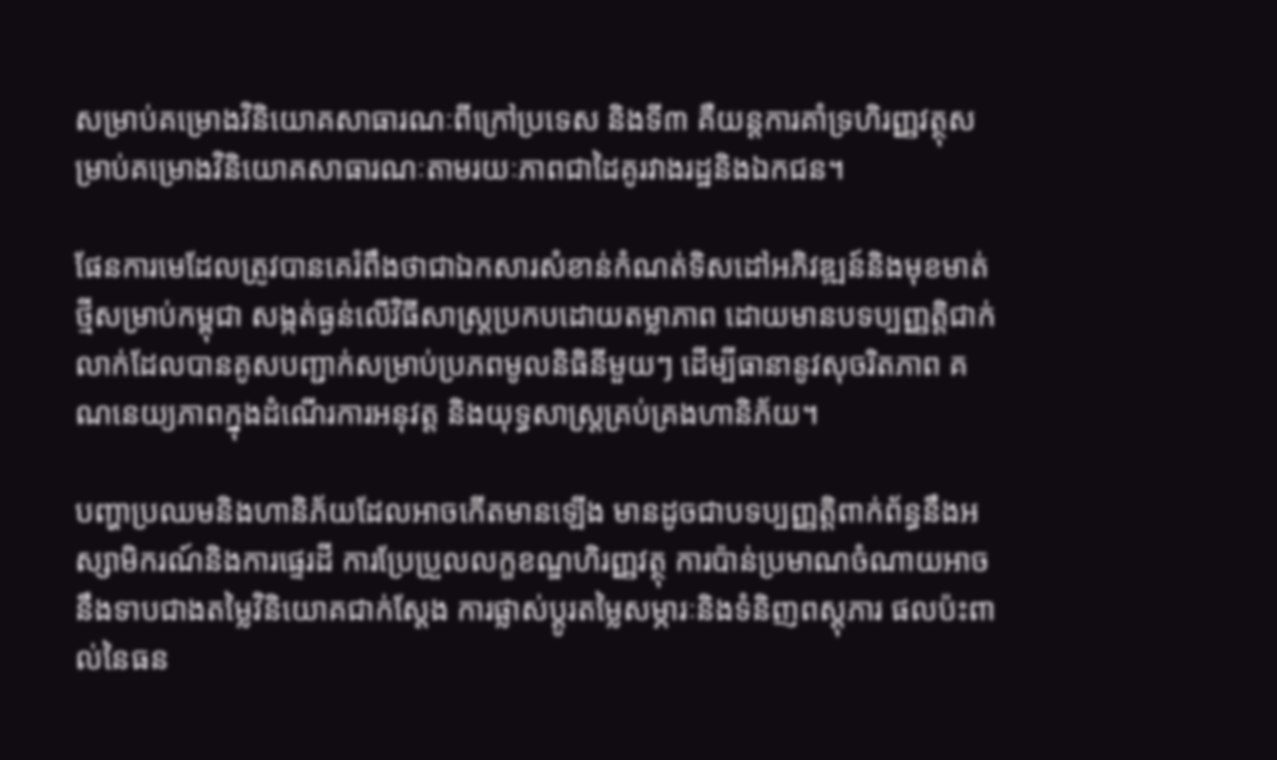សម្រាប់គម្រោងវិនិយោគសាធារណៈពីក្រៅប្រទេស និងទី៣ គឺយន្តការគាំទ្រហិរញ្ញវត្ថុសម្រាប់គម្រោងវិនិយោគសាធារណៈតាមរយៈភាពជាដៃគូរវាងរដ្ឋនិងឯកជន។

ផែនការមេដែលត្រូវបានគេរំពឹងថាជាឯកសារសំខាន់កំណត់ទិសដៅអភិវឌ្ឍន៍និងមុខមាត់ថ្មីសម្រាប់កម្ពុជា សង្កត់ធ្ងន់លើវិធីសាស្រ្តប្រកបដោយតម្លាភាព ដោយមានបទប្បញ្ញត្តិជាក់លាក់ដែលបានគូសបញ្ជាក់សម្រាប់ប្រភពមូលនិធិនីមួយៗ ដើម្បីធានានូវសុចរិតភាព គណនេយ្យភាពក្នុងដំណើរការអនុវត្ត និងយុទ្ធសាស្រ្តគ្រប់គ្រងហានិភ័យ។

បញ្ហាប្រឈមនិងហានិភ័យដែលអាចកើតមានឡើង មានដូចជាបទប្បញ្ញត្តិពាក់ព័ន្ធនឹងអស្សាមិករណ៍និងការផ្ទេរដី ការប្រែប្រួលលក្ខខណ្ឌហិរញ្ញវត្ថុ ការប៉ាន់ប្រមាណចំណាយអាចនឹងទាបជាងតម្លៃវិនិយោគជាក់ស្តែង ការផ្លាស់ប្តូរតម្លៃសម្ភារៈនិងទំនិញពស្តុភារ ផលប៉ះពាល់នៃធន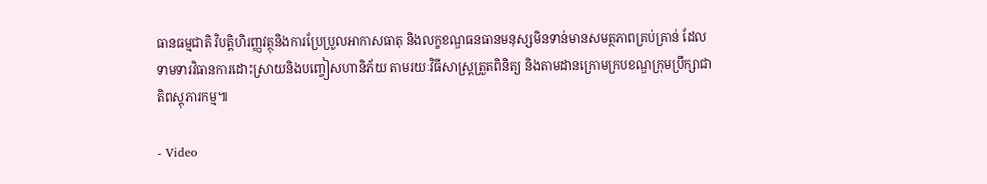ធានធម្មជាតិ វិបត្តិហិរញ្ញវត្ថុនិងការប្រែប្រួលអាកាសធាតុ និងលក្ខខណ្ឌធនធានមនុស្សមិនទាន់មានសមត្ថភាពគ្រប់គ្រាន់ ដែលទាមទារវិធានការដោះស្រាយនិងបញ្ចៀសហានិភ័យ តាមរយៈវិធីសាស្រ្តត្រួតពិនិត្យ និងតាមដានក្រោមក្របខណ្ឌក្រុមប្រឹក្សាជាតិពស្តុភារកម្ម៕

- Video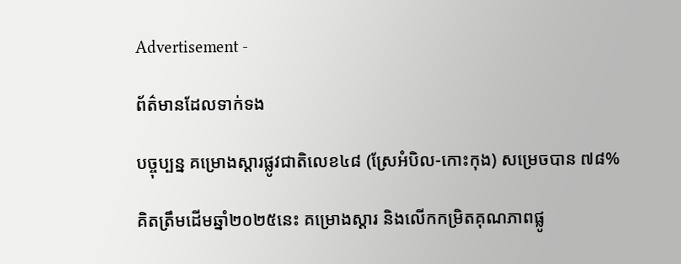Advertisement -

ព័ត៌មានដែលទាក់ទង

បច្ចុប្បន្ន គម្រោងស្ដារផ្លូវជាតិលេខ៤៨ (ស្រែអំបិល-កោះកុង) សម្រេចបាន ៧៨%

គិតត្រឹមដើមឆ្នាំ២០២៥នេះ គម្រោងស្ដារ និងលើកកម្រិតគុណភាពផ្លូ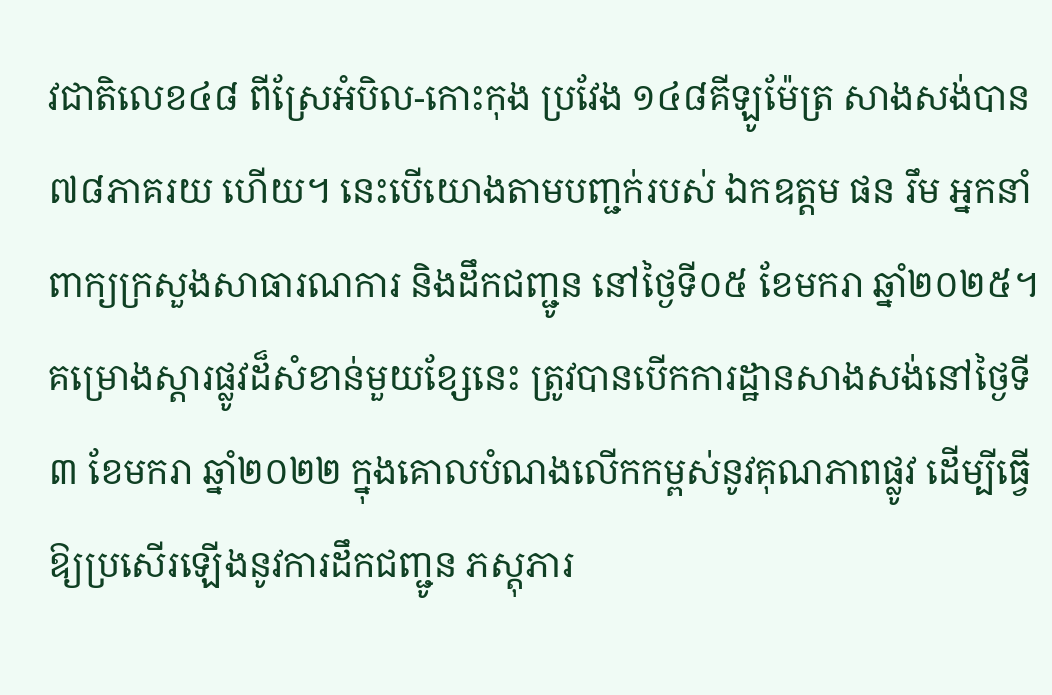វជាតិលេខ៤៨ ពីស្រែអំបិល-កោះកុង ប្រវែង ១៤៨គីឡូម៉ែត្រ សាងសង់បាន ៧៨ភាគរយ ហើយ។ នេះបើយោងតាមបញ្ជក់របស់ ឯកឧត្តម ផន រឹម អ្នកនាំពាក្យក្រសួងសាធារណការ និងដឹកជញ្ជូន នៅថ្ងៃទី០៥ ខែមករា ឆ្នាំ២០២៥។ គម្រោងស្ដារផ្លូវដ៏សំខាន់មួយខ្សែនេះ ត្រូវបានបើកការដ្ឋានសាងសង់នៅថ្ងៃទី៣ ខែមករា ឆ្នាំ២០២២ ក្នុងគោលបំណងលើកកម្ពស់នូវគុណភាពផ្លូវ ដើម្បីធ្វើឱ្យប្រសើរឡើងនូវការដឹកជញ្ជូន ភស្តុភារ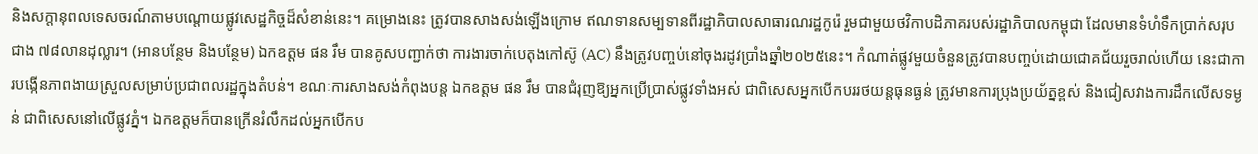និងសក្តានុពលទេសចរណ៍តាមបណ្តោយផ្លូវសេដ្ឋកិច្ចដ៏សំខាន់នេះ។ គម្រោងនេះ ត្រូវបានសាងសង់ឡើងក្រោម ឥណទានសម្បទានពីរដ្ឋាភិបាលសាធារណរដ្ឋកូរ៉េ រួមជាមួយថវិកាបដិភាគរបស់រដ្ឋាភិបាលកម្ពុជា ដែលមានទំហំទឹកប្រាក់សរុបជាង ៧៨លានដុល្លារ។ (អានបន្ថែម និងបន្ថែម) ឯកឧត្តម ផន រឹម បានគូសបញ្ជាក់ថា ការងារចាក់បេតុងកៅស៊ូ (AC) នឹងត្រូវបញ្ចប់នៅចុងរដូវប្រាំងឆ្នាំ២០២៥នេះ។ កំណាត់ផ្លូវមួយចំនួនត្រូវបានបញ្ចប់ដោយជោគជ័យរួចរាល់ហើយ នេះជាការបង្កើនភាពងាយស្រួលសម្រាប់ប្រជាពលរដ្ឋក្នុងតំបន់។ ខណៈការសាងសង់កំពុងបន្ត ឯកឧត្តម ផន រឹម បានជំរុញឱ្យអ្នកប្រើប្រាស់ផ្លូវទាំងអស់ ជាពិសេសអ្នកបើកបររថយន្តធុនធ្ងន់ ត្រូវមានការប្រុងប្រយ័ត្នខ្ពស់ និងជៀសវាងការដឹកលើសទម្ងន់ ជាពិសេសនៅលើផ្លូវភ្នំ។ ឯកឧត្តមក៏បានក្រើនរំលឹកដល់អ្នកបើកប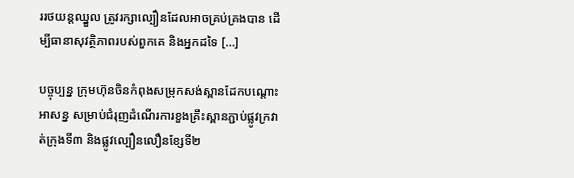ររថយន្តឈ្នួល ត្រូវរក្សាល្បឿនដែលអាចគ្រប់គ្រងបាន ដើម្បីធានាសុវត្ថិភាពរបស់ពួកគេ និងអ្នកដទៃ […]

បច្ចុប្បន្ន ក្រុមហ៊ុនចិនកំពុងសម្រុកសង់ស្ពានដែកបណ្តោះអាសន្ន សម្រាប់ជំរុញដំណើរការខួងគ្រឹះស្ពានភ្ជាប់ផ្លូវក្រវាត់ក្រុងទី៣ និងផ្លូវល្បឿនលឿនខែ្សទី២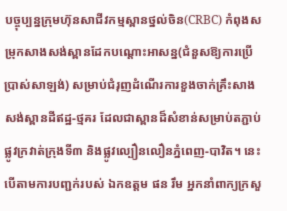បច្ចុប្បន្នក្រុមហ៊ុនសាជីវកម្មស្ពានថ្នល់ចិន(CRBC) កំពុងសម្រុកសាងសង់ស្ពានដែកបណ្តោះអាសន្ន(ជំនួសឱ្យការប្រើប្រាស់សាឡង់) សម្រាប់ជំរុញដំណើរការខួងចាក់គ្រឹះសាងសង់ស្ពានដីឥដ្ឋ-ថ្មគរ ដែលជាស្ពានដ៏សំខាន់សម្រាប់តភ្ជាប់ផ្លូវក្រវាត់ក្រុងទី៣ និងផ្លូវល្បឿនលឿនភ្នំពេញ-បាវិត។ នេះបើតាមការបញ្ជក់របស់ ឯកឧត្តម ផន រឹម អ្នកនាំពាក្យក្រសួ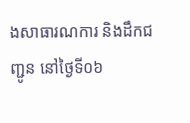ងសាធារណការ និងដឹកជញ្ជូន នៅថ្ងៃទី០៦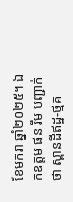ខែមករា ឆ្នាំ២០២៥។ ឯកឧត្តម ផន រឹម បញ្ជាក់ថា ស្ពានដីឥដ្ឋ-ថ្មគ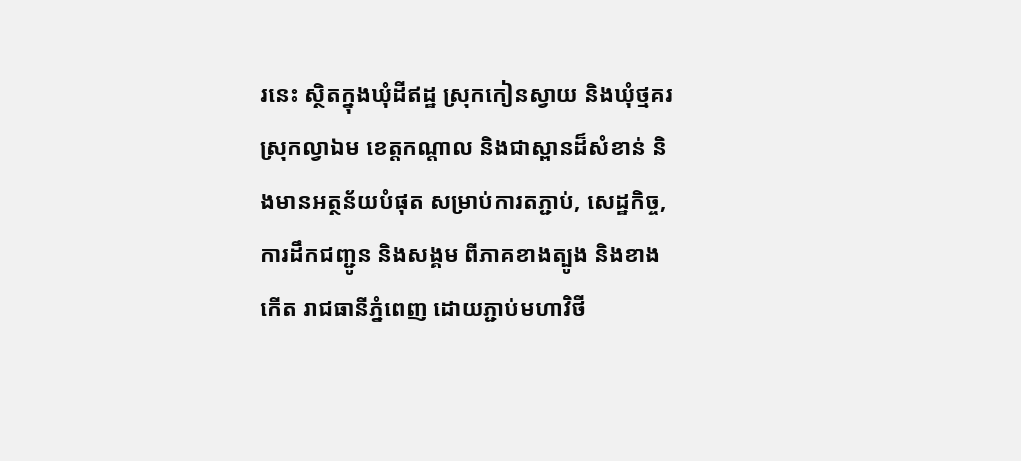រនេះ ស្ថិតក្នុងឃុំដីឥដ្ឋ ស្រុកកៀនស្វាយ និងឃុំថ្មគរ ស្រុកល្វាឯម ខេត្តកណ្តាល និងជាស្ពានដ៏សំខាន់ និងមានអត្ថន័យបំផុត សម្រាប់ការតភ្ជាប់, សេដ្ឋកិច្ច, ការដឹកជញ្ជូន និងសង្គម ពីភាគខាងត្បូង និងខាងកើត រាជធានីភ្នំពេញ ដោយភ្ជាប់មហាវិថី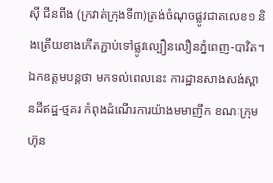ស៊ី ជីនពីង (ក្រវាត់ក្រុងទី៣)ត្រង់ចំណុចផ្លូវជាតលេខ១ និងត្រើយខាងកើតភ្ជាប់ទៅផ្លូវល្បឿនលឿនភ្នំពេញ-បាវិត។ ឯកឧត្តមបន្តថា មកទល់ពេលនេះ ការដ្ឋានសាងសង់ស្ពានដីឥដ្ឋ-ថ្មគរ កំពុងដំណើរការយ៉ាងមមាញឹក ខណៈក្រុមហ៊ុន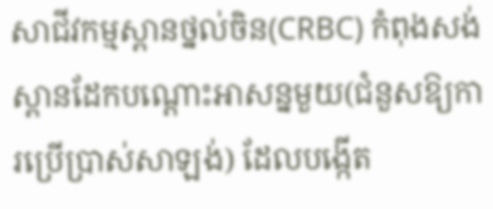សាជីវកម្មស្ពានថ្នល់ចិន(CRBC) កំពុងសង់ស្ពានដែកបណ្តោះអាសន្នមួយ(ជំនួសឱ្យការប្រើប្រាស់សាឡង់) ដែលបង្កើត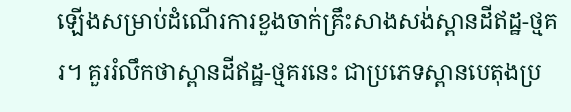ឡើងសម្រាប់ដំណើរការខួងចាក់គ្រឹះសាងសង់ស្ពានដីឥដ្ឋ-ថ្មគរ។ គួររំលឹកថាស្ពានដីឥដ្ឋ-ថ្មគរនេះ ជាប្រភេទស្ពានបេតុងប្រ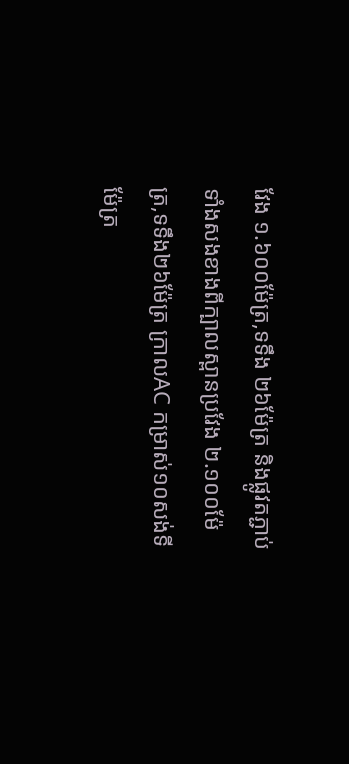វែង ១.៦០០ម៉ែត្រ,ទទឹង ២៦ម៉ែត្រ និងផ្លូវតភ្ជាប់ទាំងសងខាងពីក្បាលស្ពានប្រវែង ២.១០០ម៉ែត្រ,ទទឹង២៦ម៉ែត្រ ក្រាលAC កម្រាស់១០សង់ទីម៉ែត្រ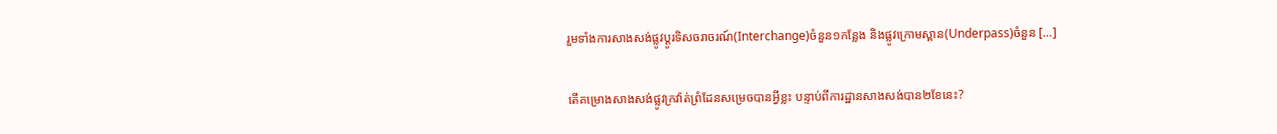រួមទាំងការសាងសង់ផ្លូវប្តូរទិសចរាចរណ៍(Interchange)ចំនួន១កន្លែង និងផ្លូវក្រោមស្ពាន(Underpass)ចំនួន […]

តើគម្រោងសាងសង់ផ្លូវក្រវ៉ាត់ព្រំដែនសម្រេចបានអ្វីខ្លះ បន្ទាប់ពីការដ្ឋានសាងសង់បាន២ខែនេះ?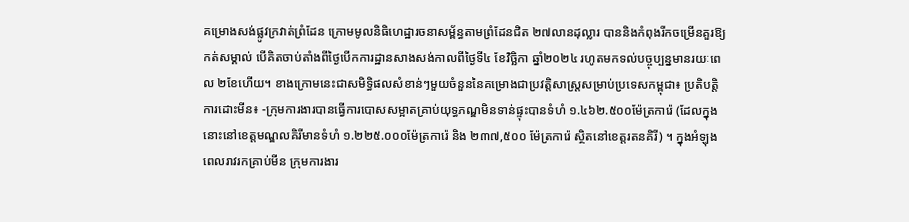គម្រោងសង់ផ្លូវក្រវាត់ព្រំដែន ក្រោមមូលនិធិហេដ្ឋារចនាសម្ព័ន្ធតាមព្រំដែនជិត ២៧លានដុល្លារ បាននិងកំពុងរីកចម្រើនគួរឱ្យកត់សម្គាល់ បើគិតចាប់តាំងពីថ្ងៃបើកការដ្ឋានសាងសង់កាលពីថ្ងៃទី៤ ខែវិច្ឆិកា ឆ្នាំ២០២៤ រហូតមកទល់បច្ចុប្បន្នមានរយៈពេល ២ខែហើយ។ ខាងក្រោមនេះជាសមិទ្ធិផលសំខាន់ៗមួយចំនួននៃគម្រោងជាប្រវត្តិសាស្ត្រសម្រាប់ប្រទេសកម្ពុជា៖ ប្រតិបត្តិការដោះមីន៖ -ក្រុមការងារបានធ្វើការបោសសម្អាតគ្រាប់យុទ្ធភណ្ឌមិនទាន់ផ្ទុះបានទំហំ ១.៤៦២.៥០០ម៉ែត្រការ៉េ (ដែលក្នុងនោះនៅខេត្តមណ្ឌលគិរីមានទំហំ ១.២២៥.០០០ម៉ែត្រការ៉េ និង ២៣៧,៥០០ ម៉ែត្រការ៉េ ស្ថិតនៅខេត្តរតនគិរី) ។ ក្នុងអំឡុងពេលរាវរកគ្រាប់មីន ក្រុមការងារ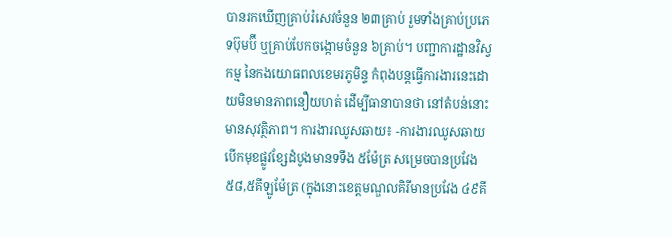បានរកឃើញគ្រាប់រំសេវចំនួន ២៣គ្រាប់ រួមទាំងគ្រាប់ប្រភេទប៊ុមប៊ី ឬគ្រាប់បែកចង្កោមចំនួន ៦គ្រាប់។ បញ្ជាការដ្ឋានវិស្វកម្ម នៃកងយោធពលខេមរភូមិន្ទ កំពុងបន្តធ្វើការងារនេះដោយមិនមានភាពនឿយហត់ ដើម្បីធានាបានថា នៅតំបន់នោះមានសុវត្ថិភាព។ ការងារឈូសឆាយ៖ -ការងារឈូសឆាយបើកមុខផ្លូវខ្សែដំបូងមានទទឹង ៥ម៉ែត្រ សម្រេចបានប្រវែង ៥៨,៥គីឡូម៉ែត្រ (ក្នុងនោះខេត្តមណ្ឌលគិរីមានប្រវែង ៤៩គី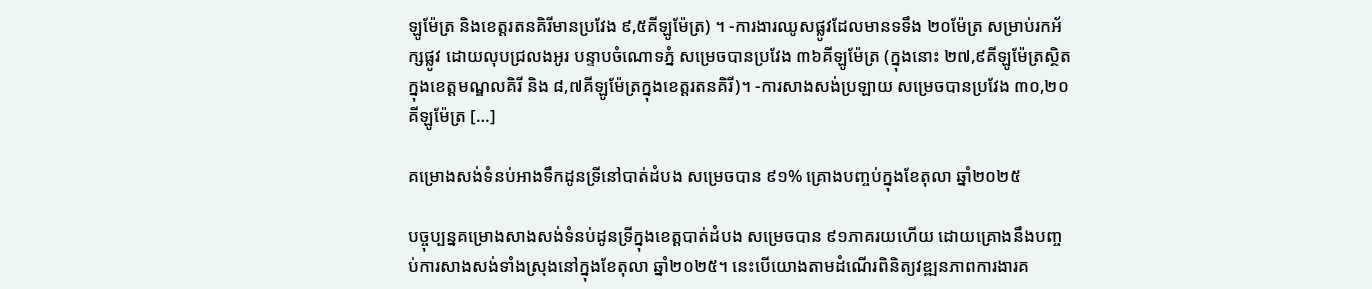ឡូម៉ែត្រ និងខេត្តរតនគិរីមានប្រវែង ៩,៥គីឡូម៉ែត្រ) ។ -ការងារឈូសផ្លូវដែលមានទទឹង ២០ម៉ែត្រ សម្រាប់រកអ័ក្សផ្លូវ ដោយលុបជ្រលងអូរ បន្ទាបចំណោទភ្នំ សម្រេចបានប្រវែង ៣៦គីឡូម៉ែត្រ (ក្នុងនោះ ២៧,៩គីឡូម៉ែត្រស្ថិតក្នុងខេត្តមណ្ឌលគិរី និង ៨,៧គីឡូម៉ែត្រក្នុងខេត្តរតនគិរី)។ -ការសាងសង់ប្រឡាយ សម្រេចបានប្រវែង ៣០,២០គីឡូម៉ែត្រ […]

គម្រោងសង់ទំនប់អាងទឹកដូនទ្រីនៅបាត់ដំបង សម្រេចបាន ៩១% គ្រោងបញ្ចប់ក្នុងខែតុលា ឆ្នាំ២០២៥

បច្ចុប្បន្នគម្រោងសាងសង់ទំនប់ដូនទ្រីក្នុងខេត្តបាត់ដំបង សម្រេចបាន ៩១ភាគរយហើយ ដោយគ្រោងនឹងបញ្ចប់ការសាងសង់ទាំងស្រុងនៅក្នុងខែតុលា ឆ្នាំ២០២៥។ នេះបើយោងតាមដំណើរពិនិត្យវឌ្ឍនភាពការងារគ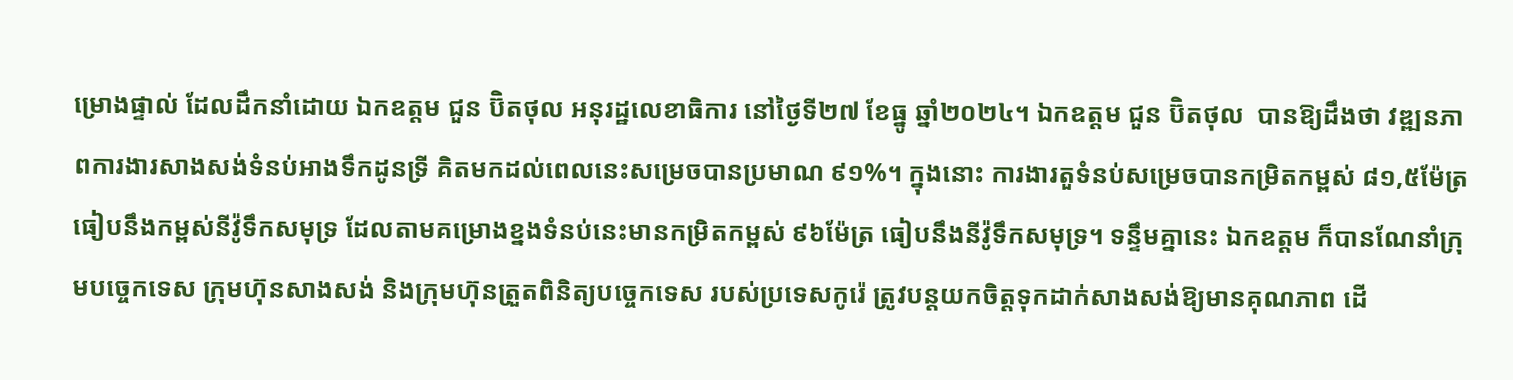ម្រោងផ្ទាល់ ដែលដឹកនាំដោយ ឯកឧត្តម ជួន ប៊ិតថុល អនុរដ្ឋលេខាធិការ នៅថ្ងៃទី២៧ ខែធ្នូ ឆ្នាំ២០២៤។ ឯកឧត្តម ជួន ប៊ិតថុល  បានឱ្យដឹងថា វឌ្ឍនភាពការងារសាងសង់ទំនប់អាងទឹកដូនទ្រី គិតមកដល់ពេលនេះសម្រេចបានប្រមាណ ៩១%។ ក្នុងនោះ ការងារតួទំនប់សម្រេចបានកម្រិតកម្ពស់ ៨១,៥ម៉ែត្រ ធៀបនឹងកម្ពស់នីវ៉ូទឹកសមុទ្រ ដែលតាមគម្រោងខ្នងទំនប់នេះមានកម្រិតកម្ពស់ ៩៦ម៉ែត្រ ធៀបនឹងនីវ៉ូទឹកសមុទ្រ។ ទន្ទឹមគ្នានេះ ឯកឧត្តម ក៏បានណែនាំក្រុមបច្ចេកទេស ក្រុមហ៊ុនសាងសង់ និងក្រុមហ៊ុនត្រួតពិនិត្យបច្ចេកទេស របស់ប្រទេសកូរ៉េ ត្រូវបន្តយកចិត្តទុកដាក់សាងសង់ឱ្យមានគុណភាព ដើ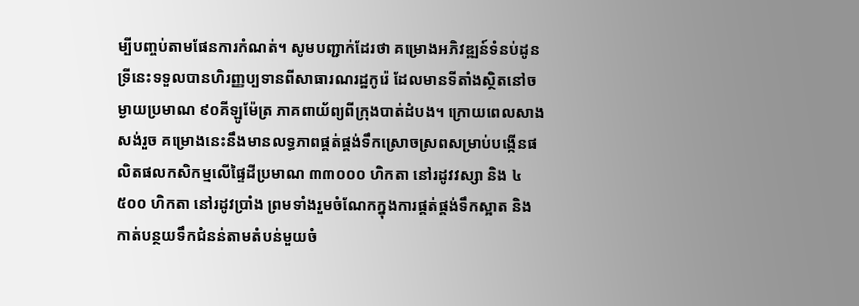ម្បីបញ្ចប់តាមផែនការកំណត់។ សូមបញ្ជាក់ដែរថា គម្រោងអភិវឌ្ឍន៍ទំនប់ដូនទ្រីនេះទទួលបានហិរញ្ញប្បទានពីសាធារណរដ្ឋកូរ៉េ ដែលមានទីតាំងស្ថិតនៅចម្ងាយប្រមាណ ៩០គីឡូម៉ែត្រ ភាគពាយ័ព្យពីក្រុងបាត់ដំបង។ ក្រោយពេលសាងសង់រួច គម្រោងនេះនឹងមានលទ្ធភាពផ្គត់ផ្គង់ទឹកស្រោចស្រពសម្រាប់បង្កើនផលិតផលកសិកម្មលើផ្ទៃដីប្រមាណ ៣៣០០០ ហិកតា នៅរដូវវស្សា និង ៤ ៥០០ ហិកតា នៅរដូវប្រាំង ព្រមទាំងរួមចំណែកក្នុងការផ្គត់ផ្គង់ទឹកស្អាត និងកាត់បន្ថយទឹកជំនន់តាមតំបន់មួយចំ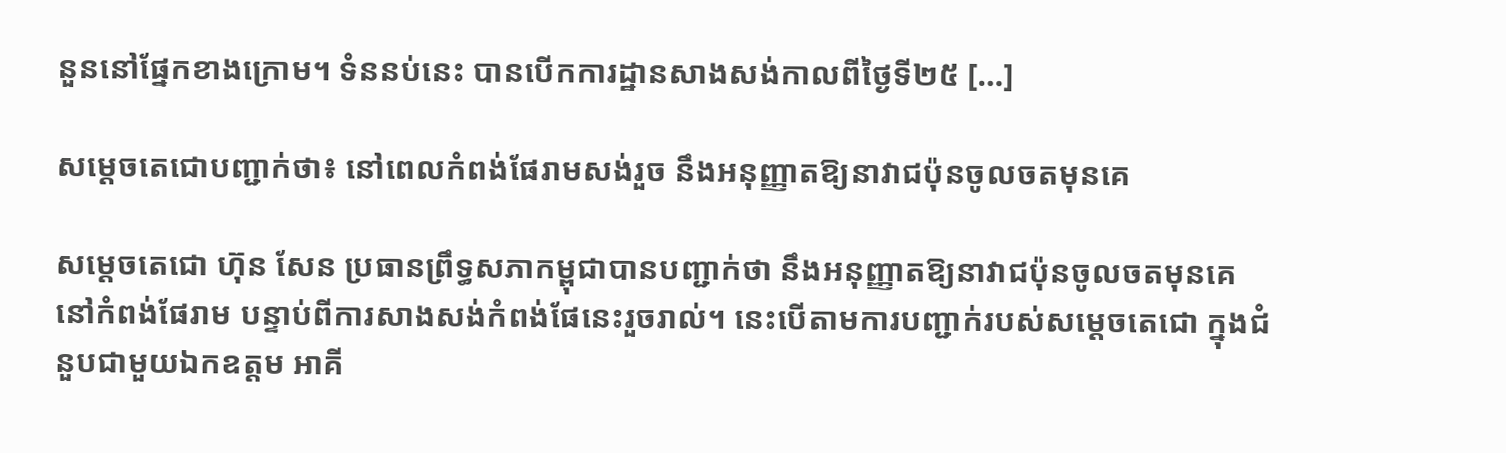នួននៅផ្នែកខាងក្រោម។ ទំននប់នេះ បានបើកការដ្ឋានសាងសង់កាលពីថ្ងៃទី២៥ […]

សម្តេចតេជោបញ្ជាក់ថា៖ នៅពេលកំពង់ផែរាមសង់រួច នឹងអនុញ្ញាតឱ្យនាវាជប៉ុនចូលចតមុនគេ

សម្តេចតេជោ ហ៊ុន សែន ប្រធានព្រឹទ្ធសភាកម្ពុជាបានបញ្ជាក់ថា នឹងអនុញ្ញាតឱ្យនាវាជប៉ុនចូលចតមុនគេនៅកំពង់ផែរាម បន្ទាប់ពីការសាងសង់កំពង់ផែនេះរួចរាល់។ នេះបើតាមការបញ្ជាក់របស់សម្តេចតេជោ ក្នុងជំនួបជាមួយឯកឧត្តម អាគី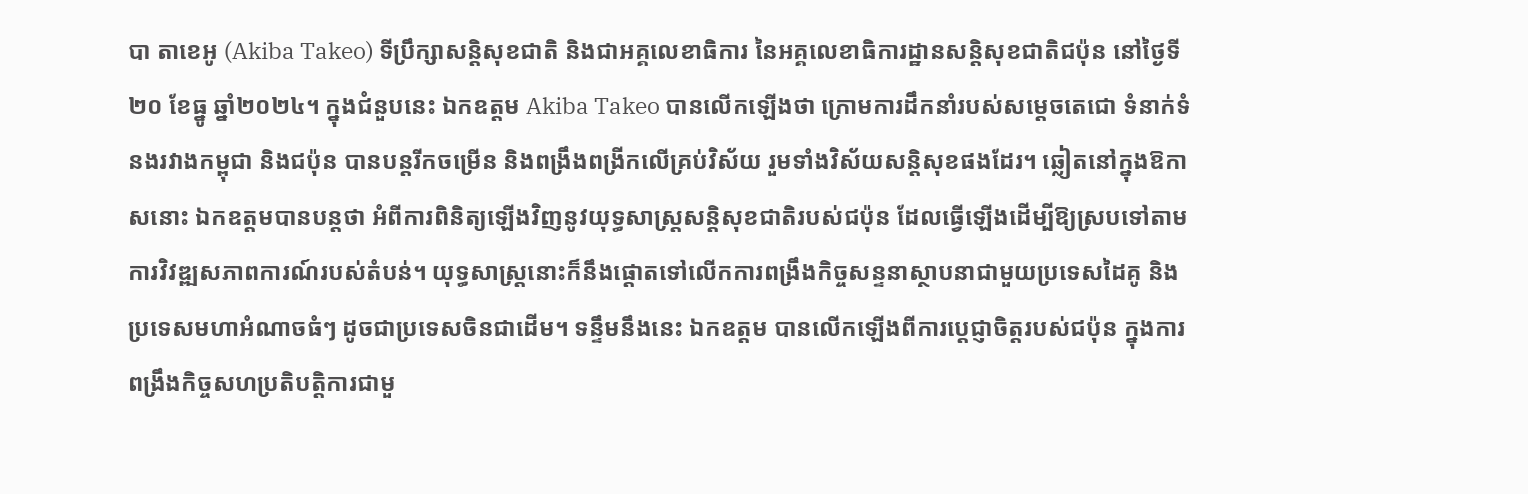បា តាខេអូ (Akiba Takeo) ទីប្រឹក្សាសន្តិសុខជាតិ និងជាអគ្គលេខាធិការ នៃអគ្គលេខាធិការដ្ឋានសន្តិសុខជាតិជប៉ុន នៅថ្ងៃទី២០ ខែធ្នូ ឆ្នាំ២០២៤។ ក្នុងជំនួបនេះ ឯកឧត្តម Akiba Takeo បានលើកឡើងថា ក្រោមការដឹកនាំរបស់សម្តេចតេជោ ទំនាក់ទំនងរវាងកម្ពុជា និងជប៉ុន បានបន្តរីកចម្រើន និងពង្រឹងពង្រីកលើគ្រប់វិស័យ រួមទាំងវិស័យសន្តិសុខផងដែរ។ ឆ្លៀតនៅក្នុងឱកាសនោះ ឯកឧត្តមបានបន្តថា អំពីការពិនិត្យឡើងវិញនូវយុទ្ធសាស្រ្តសន្តិសុខជាតិរបស់ជប៉ុន ដែលធ្វើឡើងដើម្បីឱ្យស្របទៅតាមការវិវឌ្ឍសភាពការណ៍របស់តំបន់។ យុទ្ធសាស្រ្តនោះក៏នឹងផ្តោតទៅលើកការពង្រឹងកិច្ចសន្ទនាស្ថាបនាជាមួយប្រទេសដៃគូ និងប្រទេសមហាអំណាចធំៗ ដូចជាប្រទេសចិនជាដើម។ ទន្ទឹមនឹងនេះ ឯកឧត្តម បានលើកឡើងពីការប្តេជ្ញាចិត្តរបស់ជប៉ុន ក្នុងការពង្រឹងកិច្ចសហប្រតិបត្តិការជាមួ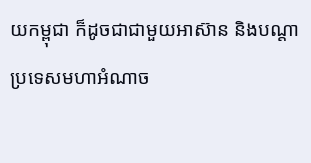យកម្ពុជា ក៏ដូចជាជាមួយអាស៊ាន និងបណ្តាប្រទេសមហាអំណាច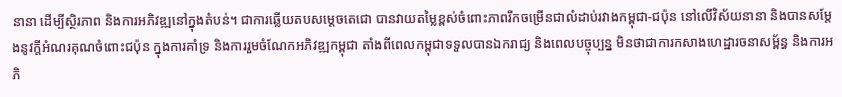នានា ដើម្បីស្ថិរភាព និងការអភិវឌ្ឍនៅក្នុងតំបន់។ ជាការឆ្លើយតបសម្តេចតេជោ បានវាយតម្លៃខ្ពស់ចំពោះភាពរីកចម្រើនជាលំដាប់រវាងកម្ពុជា-ជប៉ុន នៅលើវិស័យនានា និងបានសម្តែងនូវក្តីអំណរគុណចំពោះជប៉ុន ក្នុងការគាំទ្រ និងការរួមចំណែកអភិវឌ្ឍកម្ពុជា តាំងពីពេលកម្ពុជាទទួលបានឯករាជ្យ និងពេលបច្ចុប្បន្ន មិនថាជាការកសាងហេដ្ឋារចនាសម្ព័ន្ធ និងការអភិ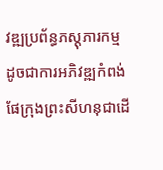វឌ្ឍប្រព័ន្ធភស្តុភារកម្ម ដូចជាការអភិវឌ្ឍកំពង់ផែក្រុងព្រះសីហនុជាដើ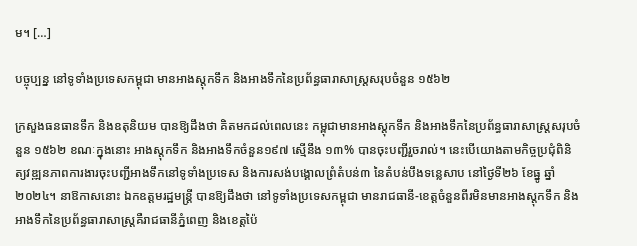ម។ […]

បច្ចុប្បន្ន នៅទូទាំងប្រទេសកម្ពុជា មានអាងស្ដុកទឹក និងអាងទឹកនៃប្រព័ន្ធធារាសាស្ត្រសរុបចំនួន ១៥៦២

ក្រសួងធនធានទឹក និងឧតុនិយម បានឱ្យដឹងថា គិតមកដល់ពេលនេះ កម្ពុជាមានអាងស្ដុកទឹក និងអាងទឹកនៃប្រព័ន្ធធារាសាស្ត្រសរុបចំនួន ១៥៦២ ខណៈក្នុងនោះ អាងស្តុកទឹក និងអាងទឹកចំនួន១៩៧ ស្មើនឹង ១៣% បានចុះបញ្ជីរួចរាល់។ នេះបើយោងតាមកិច្ចប្រជុំពិនិត្យវឌ្ឍនភាពការងារចុះបញ្ជីអាងទឹកនៅទូទាំងប្រទេស និងការសង់បង្គោលព្រំតំបន់៣ នៃតំបន់បឹងទន្លេសាប នៅថ្ងៃទី២៦ ខែធ្នូ ឆ្នាំ២០២៤។ នាឱកាសនោះ ឯកឧត្តមរដ្ឋមន្ត្រី បានឱ្យដឹងថា នៅទូទាំងប្រទេសកម្ពុជា មានរាជធានី-ខេត្តចំនួនពីរមិនមានអាងស្ដុកទឹក និងអាងទឹកនៃប្រព័ន្ធធារាសាស្ត្រគឺរាជធានីភ្នំពេញ និងខេត្តប៉ៃ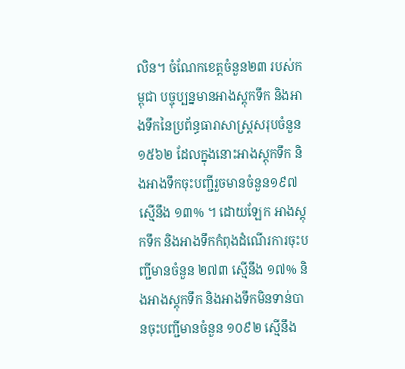លិន។ ចំណែកខេត្តចំនួន២៣ របស់កម្ពុជា បច្ចុប្បន្នមានអាងស្ដុកទឹក និងអាងទឹកនៃប្រព័ន្ធធារាសាស្ត្រសរុបចំនួន ១៥៦២ ដែលក្នុងនោះអាងស្តុកទឹក និងអាងទឹកចុះបញ្ជីរួចមានចំនួន១៩៧ ស្មើនឹង ១៣% ។ ដោយឡែក អាងស្តុកទឹក និងអាងទឹកកំពុងដំណើរការចុះបញ្ជីមានចំនួន ២៧៣ ស្មើនឹង ១៧% និងអាងស្តុកទឹក និងអាងទឹកមិនទាន់បានចុះបញ្ជីមានចំនួន ១០៩២ ស្មើនឹង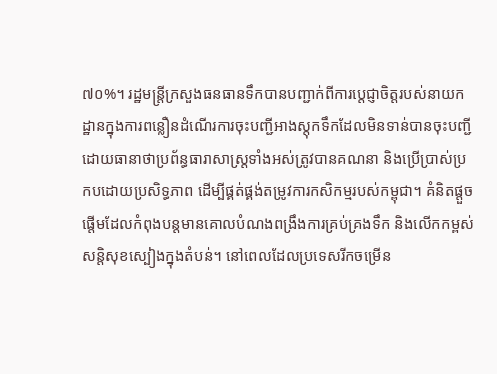៧០%។ រដ្ឋមន្ត្រីក្រសួងធនធានទឹកបានបញ្ជាក់ពីការប្តេជ្ញាចិត្តរបស់នាយកដ្ឋានក្នុងការពន្លឿនដំណើរការចុះបញ្ជីអាងស្តុកទឹកដែលមិនទាន់បានចុះបញ្ជី ដោយធានាថាប្រព័ន្ធធារាសាស្ត្រទាំងអស់ត្រូវបានគណនា និងប្រើប្រាស់ប្រកបដោយប្រសិទ្ធភាព ដើម្បីផ្គត់ផ្គង់តម្រូវការកសិកម្មរបស់កម្ពុជា។ គំនិតផ្តួចផ្តើមដែលកំពុងបន្តមានគោលបំណងពង្រឹងការគ្រប់គ្រងទឹក និងលើកកម្ពស់សន្តិសុខស្បៀងក្នុងតំបន់។ នៅពេលដែលប្រទេសរីកចម្រើន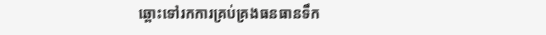ឆ្ពោះទៅរកការគ្រប់គ្រងធនធានទឹក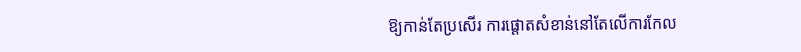ឱ្យកាន់តែប្រសើរ ការផ្តោតសំខាន់នៅតែលើការកែល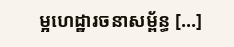ម្អហេដ្ឋារចនាសម្ព័ន្ធ […]